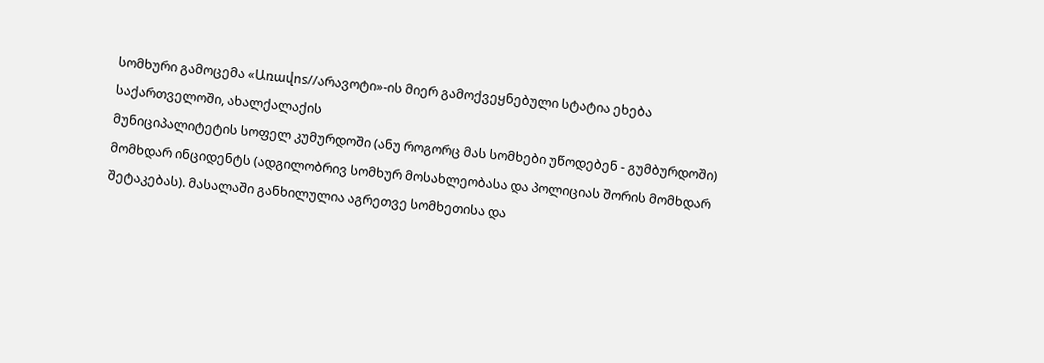სომხური გამოცემა «Առավոs//არავოტი»-ის მიერ გამოქვეყნებული სტატია ეხება საქართველოში, ახალქალაქის
მუნიციპალიტეტის სოფელ კუმურდოში (ანუ როგორც მას სომხები უწოდებენ - გუმბურდოში) მომხდარ ინციდენტს (ადგილობრივ სომხურ მოსახლეობასა და პოლიციას შორის მომხდარ შეტაკებას). მასალაში განხილულია აგრეთვე სომხეთისა და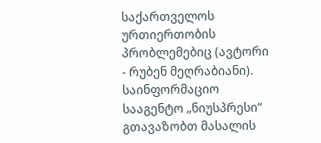საქართველოს ურთიერთობის პრობლემებიც (ავტორი - რუბენ მეღრაბიანი).
საინფორმაციო სააგენტო „ნიუსპრესი“ გთავაზობთ მასალის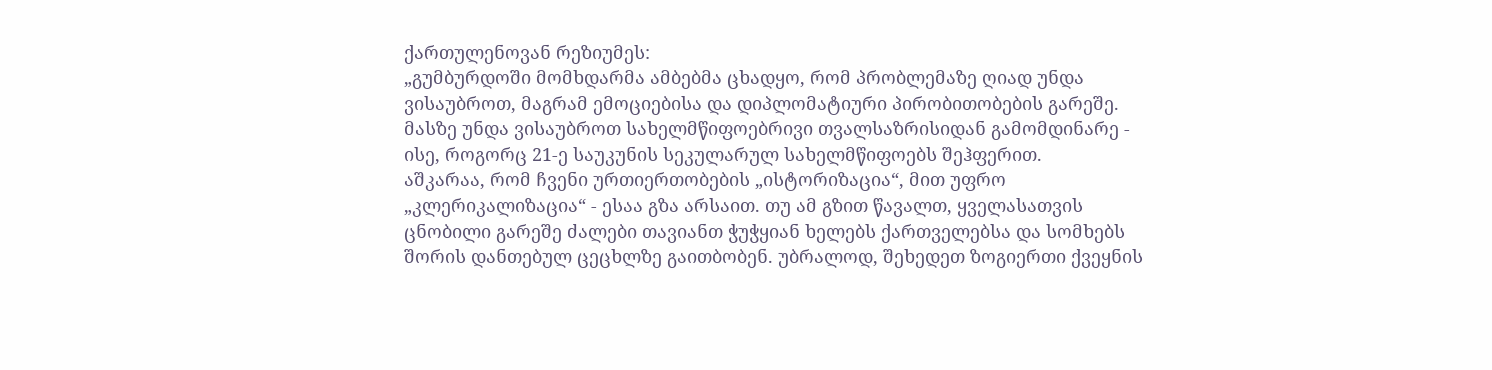ქართულენოვან რეზიუმეს:
„გუმბურდოში მომხდარმა ამბებმა ცხადყო, რომ პრობლემაზე ღიად უნდა ვისაუბროთ, მაგრამ ემოციებისა და დიპლომატიური პირობითობების გარეშე. მასზე უნდა ვისაუბროთ სახელმწიფოებრივი თვალსაზრისიდან გამომდინარე - ისე, როგორც 21-ე საუკუნის სეკულარულ სახელმწიფოებს შეჰფერით.
აშკარაა, რომ ჩვენი ურთიერთობების „ისტორიზაცია“, მით უფრო „კლერიკალიზაცია“ - ესაა გზა არსაით. თუ ამ გზით წავალთ, ყველასათვის ცნობილი გარეშე ძალები თავიანთ ჭუჭყიან ხელებს ქართველებსა და სომხებს შორის დანთებულ ცეცხლზე გაითბობენ. უბრალოდ, შეხედეთ ზოგიერთი ქვეყნის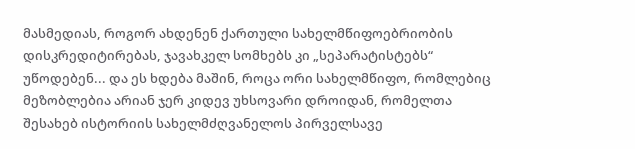მასმედიას, როგორ ახდენენ ქართული სახელმწიფოებრიობის დისკრედიტირებას, ჯავახკელ სომხებს კი „სეპარატისტებს“ უწოდებენ... და ეს ხდება მაშინ, როცა ორი სახელმწიფო, რომლებიც მეზობლებია არიან ჯერ კიდევ უხსოვარი დროიდან, რომელთა შესახებ ისტორიის სახელმძღვანელოს პირველსავე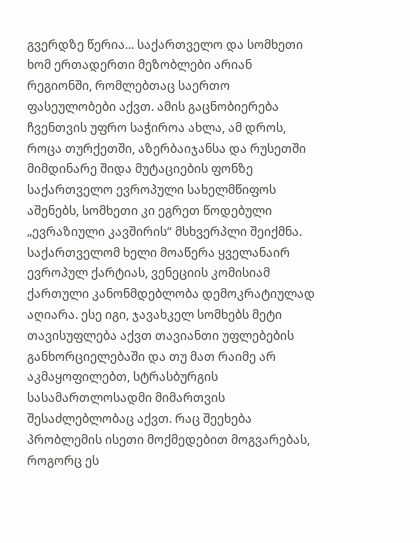გვერდზე წერია... საქართველო და სომხეთი ხომ ერთადერთი მეზობლები არიან რეგიონში, რომლებთაც საერთო ფასეულობები აქვთ. ამის გაცნობიერება ჩვენთვის უფრო საჭიროა ახლა, ამ დროს, როცა თურქეთში, აზერბაიჯანსა და რუსეთში მიმდინარე შიდა მუტაციების ფონზე საქართველო ევროპული სახელმწიფოს აშენებს, სომხეთი კი ეგრეთ წოდებული „ევრაზიული კავშირის“ მსხვერპლი შეიქმნა.
საქართველომ ხელი მოაწერა ყველანაირ ევროპულ ქარტიას, ვენეციის კომისიამ ქართული კანონმდებლობა დემოკრატიულად აღიარა. ესე იგი, ჯავახკელ სომხებს მეტი თავისუფლება აქვთ თავიანთი უფლებების განხორციელებაში და თუ მათ რაიმე არ აკმაყოფილებთ, სტრასბურგის სასამართლოსადმი მიმართვის შესაძლებლობაც აქვთ. რაც შეეხება პრობლემის ისეთი მოქმედებით მოგვარებას, როგორც ეს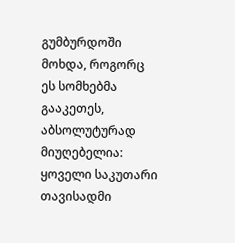გუმბურდოში მოხდა, როგორც ეს სომხებმა გააკეთეს, აბსოლუტურად მიუღებელია: ყოველი საკუთარი თავისადმი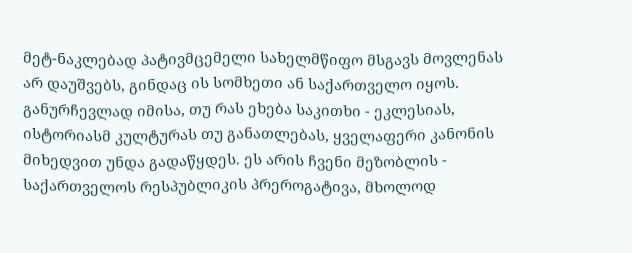მეტ-ნაკლებად პატივმცემელი სახელმწიფო მსგავს მოვლენას არ დაუშვებს, გინდაც ის სომხეთი ან საქართველო იყოს. განურჩევლად იმისა, თუ რას ეხება საკითხი - ეკლესიას, ისტორიასმ კულტურას თუ განათლებას, ყველაფერი კანონის მიხედვით უნდა გადაწყდეს. ეს არის ჩვენი მეზობლის - საქართველოს რესპუბლიკის პრეროგატივა, მხოლოდ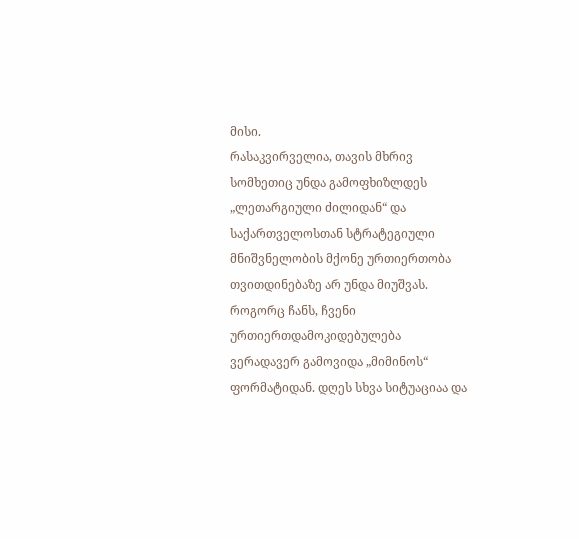მისი.
რასაკვირველია, თავის მხრივ სომხეთიც უნდა გამოფხიზლდეს „ლეთარგიული ძილიდან“ და საქართველოსთან სტრატეგიული მნიშვნელობის მქონე ურთიერთობა თვითდინებაზე არ უნდა მიუშვას.
როგორც ჩანს, ჩვენი ურთიერთდამოკიდებულება ვერადავერ გამოვიდა „მიმინოს“ ფორმატიდან. დღეს სხვა სიტუაციაა და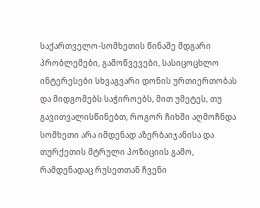საქართველო-სომხეთის წინაშე მდგარი პრობლემები, გამოწვევები, სასიცოცხლო ინტერესები სხვაგვარი დონის ურთიერთობას და მიდგომებს საჭიროებს, მით უმეტეს, თუ გავითვალისწინებთ, როგორ ჩიხში აღმოჩნდა სომხეთი არა იმდენად აზერბაიჯანისა და თურქეთის მტრული პოზიციის გამო, რამდენადაც რუსეთთან ჩვენი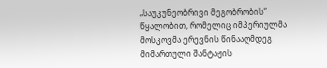„საუკუნეობრივი მეგობრობის“ წყალობით, რომელიც იმპერიულმა მოსკოვმა ერევნის წინააღმდეგ მიმართული შანტაჟის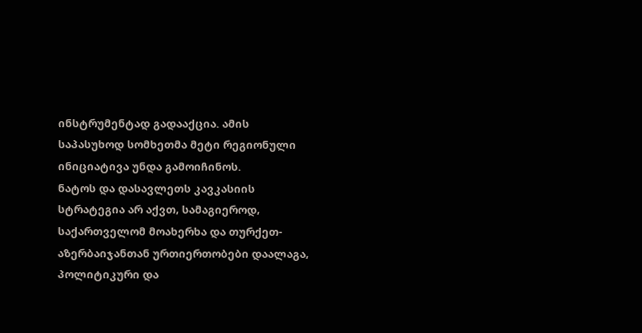ინსტრუმენტად გადააქცია. ამის საპასუხოდ სომხეთმა მეტი რეგიონული ინიციატივა უნდა გამოიჩინოს.
ნატოს და დასავლეთს კავკასიის სტრატეგია არ აქვთ, სამაგიეროდ, საქართველომ მოახერხა და თურქეთ-აზერბაიჯანთან ურთიერთობები დაალაგა, პოლიტიკური და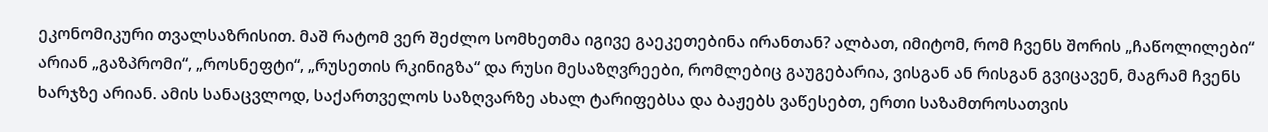ეკონომიკური თვალსაზრისით. მაშ რატომ ვერ შეძლო სომხეთმა იგივე გაეკეთებინა ირანთან? ალბათ, იმიტომ, რომ ჩვენს შორის „ჩაწოლილები“ არიან „გაზპრომი“, „როსნეფტი“, „რუსეთის რკინიგზა“ და რუსი მესაზღვრეები, რომლებიც გაუგებარია, ვისგან ან რისგან გვიცავენ, მაგრამ ჩვენს ხარჯზე არიან. ამის სანაცვლოდ, საქართველოს საზღვარზე ახალ ტარიფებსა და ბაჟებს ვაწესებთ, ერთი საზამთროსათვის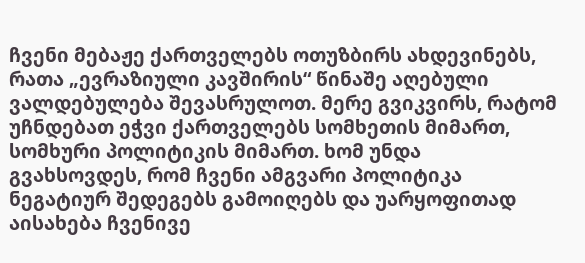ჩვენი მებაჟე ქართველებს ოთუზბირს ახდევინებს, რათა „ევრაზიული კავშირის“ წინაშე აღებული ვალდებულება შევასრულოთ. მერე გვიკვირს, რატომ უჩნდებათ ეჭვი ქართველებს სომხეთის მიმართ, სომხური პოლიტიკის მიმართ. ხომ უნდა გვახსოვდეს, რომ ჩვენი ამგვარი პოლიტიკა ნეგატიურ შედეგებს გამოიღებს და უარყოფითად აისახება ჩვენივე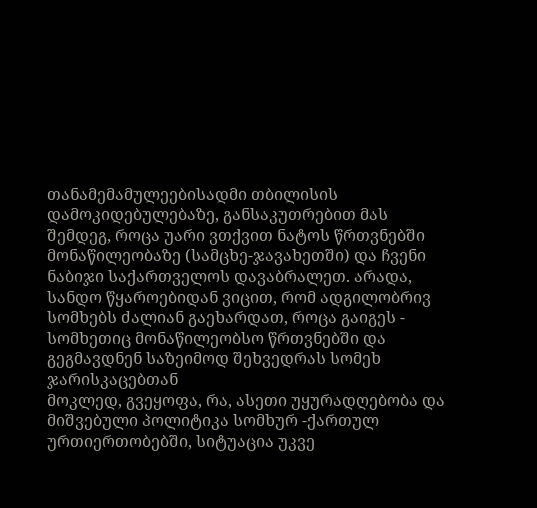თანამემამულეებისადმი თბილისის დამოკიდებულებაზე, განსაკუთრებით მას შემდეგ, როცა უარი ვთქვით ნატოს წრთვნებში მონაწილეობაზე (სამცხე-ჯავახეთში) და ჩვენი ნაბიჯი საქართველოს დავაბრალეთ. არადა, სანდო წყაროებიდან ვიცით, რომ ადგილობრივ სომხებს ძალიან გაეხარდათ, როცა გაიგეს - სომხეთიც მონაწილეობსო წრთვნებში და გეგმავდნენ საზეიმოდ შეხვედრას სომეხ ჯარისკაცებთან
მოკლედ, გვეყოფა, რა, ასეთი უყურადღებობა და მიშვებული პოლიტიკა სომხურ -ქართულ ურთიერთობებში, სიტუაცია უკვე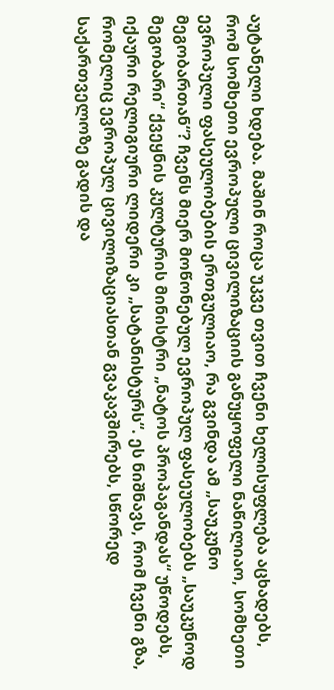აუტანელი ხდება. მაშინ როცა უკვე თვით ჩვენი ხელისუფლება აცხადებს, რომ სომხეთი ევროპული ცივილიზაციის განუყოფელი ნაწილიაო, სომხეთი ევროპული ფასეულობების ერთგულიაო, რა გვინდა ამ „საუკუნო მეგობართან“? ჩვენს მიერ მოწონებულ ევროპულ ფასეულობებს „საუკუნოდ მეგობარი“ ქვეყნის კულტურის მინისტრი „ნატოს პროპაგანდას“ უწოდებს, იქაური რელიგიური ლიდერი კი „სატანისტურს“. ეს ნიშნავს, რომ ჩვენი გზა, რომელიც ევროპულ ცივილიზაციასთან გვაკავშირებს, სწორედ საქართველოზე გადის და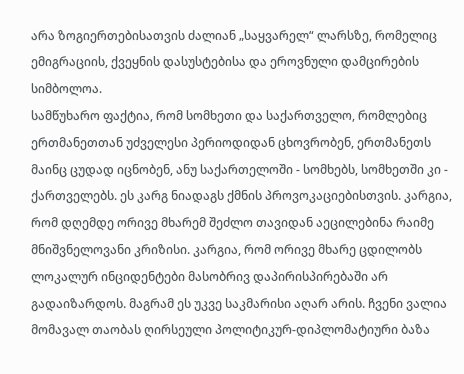არა ზოგიერთებისათვის ძალიან „საყვარელ“ ლარსზე, რომელიც ემიგრაციის, ქვეყნის დასუსტებისა და ეროვნული დამცირების სიმბოლოა.
სამწუხარო ფაქტია, რომ სომხეთი და საქართველო, რომლებიც ერთმანეთთან უძველესი პერიოდიდან ცხოვრობენ, ერთმანეთს მაინც ცუდად იცნობენ, ანუ საქართელოში - სომხებს, სომხეთში კი - ქართველებს. ეს კარგ ნიადაგს ქმნის პროვოკაციებისთვის. კარგია, რომ დღემდე ორივე მხარემ შეძლო თავიდან აეცილებინა რაიმე მნიშვნელოვანი კრიზისი. კარგია, რომ ორივე მხარე ცდილობს ლოკალურ ინციდენტები მასობრივ დაპირისპირებაში არ გადაიზარდოს. მაგრამ ეს უკვე საკმარისი აღარ არის. ჩვენი ვალია მომავალ თაობას ღირსეული პოლიტიკურ-დიპლომატიური ბაზა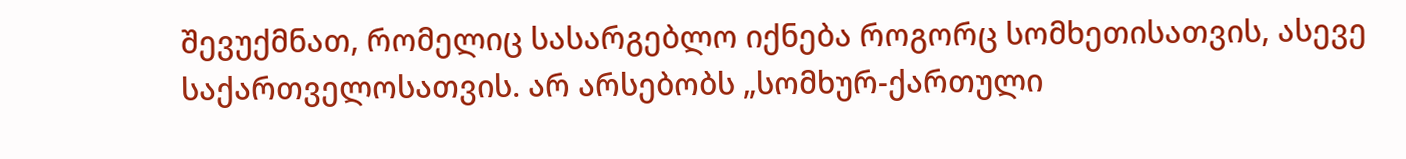შევუქმნათ, რომელიც სასარგებლო იქნება როგორც სომხეთისათვის, ასევე საქართველოსათვის. არ არსებობს „სომხურ-ქართული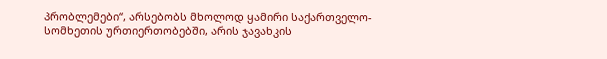პრობლემები“, არსებობს მხოლოდ ყამირი საქართველო-სომხეთის ურთიერთობებში, არის ჯავახკის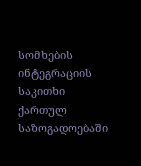სომხების ინტეგრაციის საკითხი ქართულ საზოგადოებაში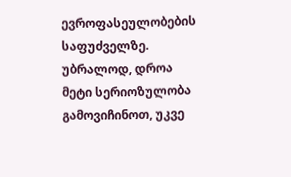ევროფასეულობების საფუძველზე. უბრალოდ, დროა მეტი სერიოზულობა გამოვიჩინოთ, უკვე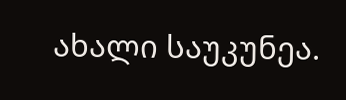ახალი საუკუნეა.